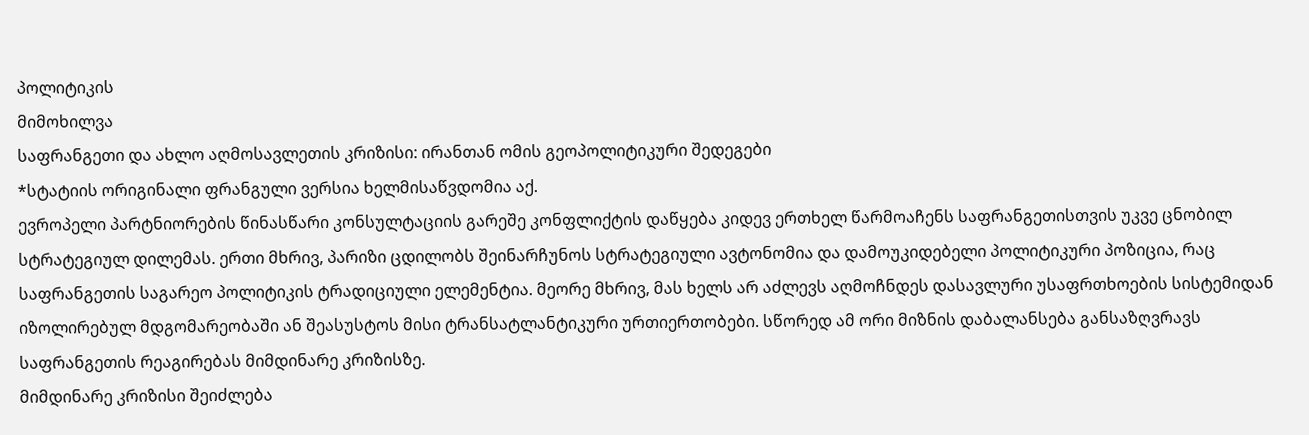პოლიტიკის
მიმოხილვა
საფრანგეთი და ახლო აღმოსავლეთის კრიზისი: ირანთან ომის გეოპოლიტიკური შედეგები
*სტატიის ორიგინალი ფრანგული ვერსია ხელმისაწვდომია აქ.
ევროპელი პარტნიორების წინასწარი კონსულტაციის გარეშე კონფლიქტის დაწყება კიდევ ერთხელ წარმოაჩენს საფრანგეთისთვის უკვე ცნობილ სტრატეგიულ დილემას. ერთი მხრივ, პარიზი ცდილობს შეინარჩუნოს სტრატეგიული ავტონომია და დამოუკიდებელი პოლიტიკური პოზიცია, რაც საფრანგეთის საგარეო პოლიტიკის ტრადიციული ელემენტია. მეორე მხრივ, მას ხელს არ აძლევს აღმოჩნდეს დასავლური უსაფრთხოების სისტემიდან იზოლირებულ მდგომარეობაში ან შეასუსტოს მისი ტრანსატლანტიკური ურთიერთობები. სწორედ ამ ორი მიზნის დაბალანსება განსაზღვრავს საფრანგეთის რეაგირებას მიმდინარე კრიზისზე.
მიმდინარე კრიზისი შეიძლება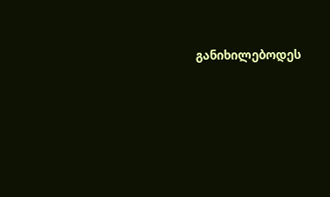განიხილებოდეს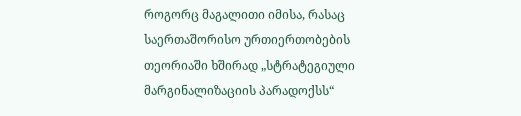როგორც მაგალითი იმისა, რასაც საერთაშორისო ურთიერთობების თეორიაში ხშირად „სტრატეგიული მარგინალიზაციის პარადოქსს“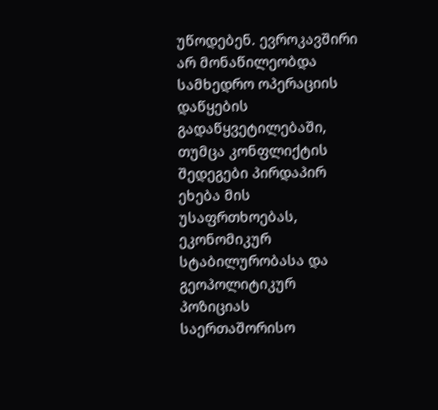უწოდებენ. ევროკავშირი არ მონაწილეობდა სამხედრო ოპერაციის დაწყების გადაწყვეტილებაში, თუმცა კონფლიქტის შედეგები პირდაპირ ეხება მის უსაფრთხოებას, ეკონომიკურ სტაბილურობასა და გეოპოლიტიკურ პოზიციას საერთაშორისო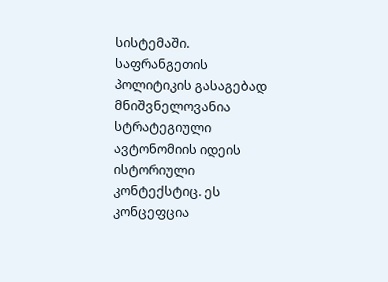სისტემაში.
საფრანგეთის პოლიტიკის გასაგებად მნიშვნელოვანია სტრატეგიული ავტონომიის იდეის ისტორიული კონტექსტიც. ეს კონცეფცია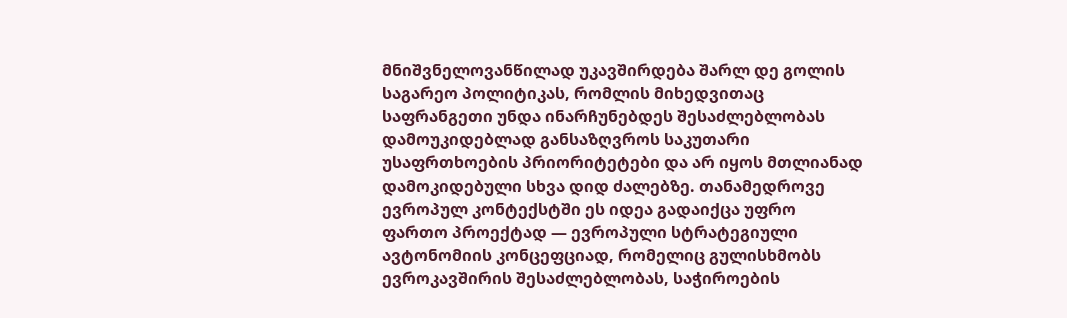მნიშვნელოვანწილად უკავშირდება შარლ დე გოლის საგარეო პოლიტიკას, რომლის მიხედვითაც საფრანგეთი უნდა ინარჩუნებდეს შესაძლებლობას დამოუკიდებლად განსაზღვროს საკუთარი უსაფრთხოების პრიორიტეტები და არ იყოს მთლიანად დამოკიდებული სხვა დიდ ძალებზე. თანამედროვე ევროპულ კონტექსტში ეს იდეა გადაიქცა უფრო ფართო პროექტად — ევროპული სტრატეგიული ავტონომიის კონცეფციად, რომელიც გულისხმობს ევროკავშირის შესაძლებლობას, საჭიროების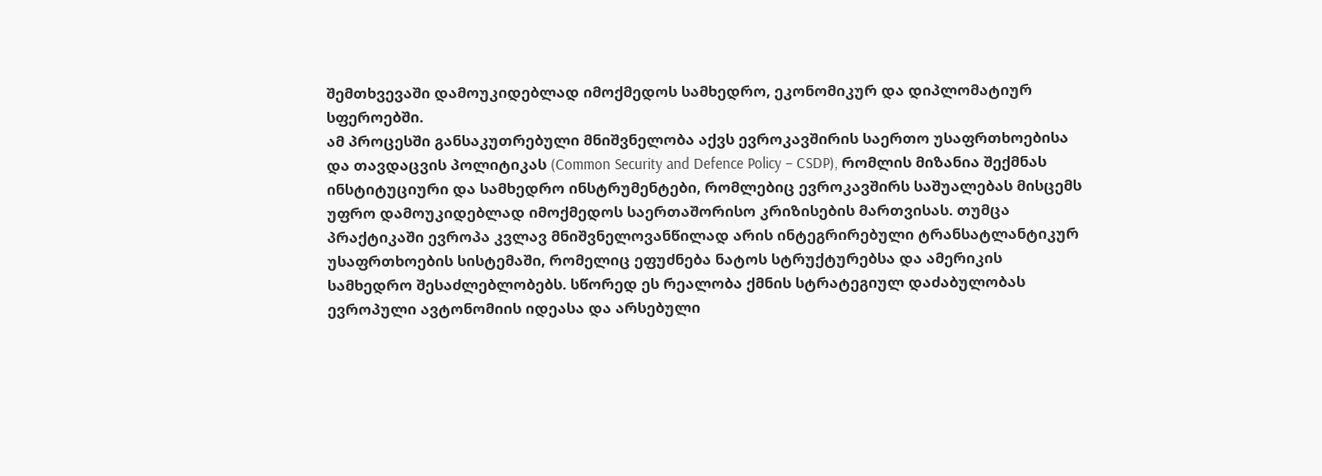შემთხვევაში დამოუკიდებლად იმოქმედოს სამხედრო, ეკონომიკურ და დიპლომატიურ სფეროებში.
ამ პროცესში განსაკუთრებული მნიშვნელობა აქვს ევროკავშირის საერთო უსაფრთხოებისა და თავდაცვის პოლიტიკას (Common Security and Defence Policy – CSDP), რომლის მიზანია შექმნას ინსტიტუციური და სამხედრო ინსტრუმენტები, რომლებიც ევროკავშირს საშუალებას მისცემს უფრო დამოუკიდებლად იმოქმედოს საერთაშორისო კრიზისების მართვისას. თუმცა პრაქტიკაში ევროპა კვლავ მნიშვნელოვანწილად არის ინტეგრირებული ტრანსატლანტიკურ უსაფრთხოების სისტემაში, რომელიც ეფუძნება ნატოს სტრუქტურებსა და ამერიკის სამხედრო შესაძლებლობებს. სწორედ ეს რეალობა ქმნის სტრატეგიულ დაძაბულობას ევროპული ავტონომიის იდეასა და არსებული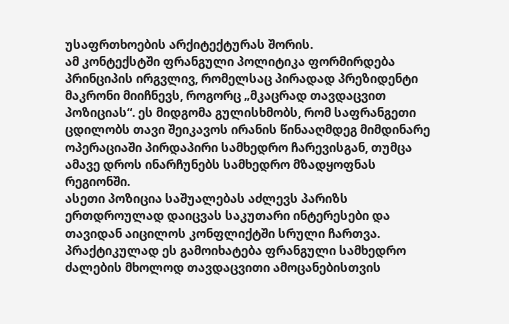უსაფრთხოების არქიტექტურას შორის.
ამ კონტექსტში ფრანგული პოლიტიკა ფორმირდება პრინციპის ირგვლივ, რომელსაც პირადად პრეზიდენტი მაკრონი მიიჩნევს, როგორც „მკაცრად თავდაცვით პოზიციას“. ეს მიდგომა გულისხმობს, რომ საფრანგეთი ცდილობს თავი შეიკავოს ირანის წინააღმდეგ მიმდინარე ოპერაციაში პირდაპირი სამხედრო ჩარევისგან, თუმცა ამავე დროს ინარჩუნებს სამხედრო მზადყოფნას რეგიონში.
ასეთი პოზიცია საშუალებას აძლევს პარიზს ერთდროულად დაიცვას საკუთარი ინტერესები და თავიდან აიცილოს კონფლიქტში სრული ჩართვა. პრაქტიკულად ეს გამოიხატება ფრანგული სამხედრო ძალების მხოლოდ თავდაცვითი ამოცანებისთვის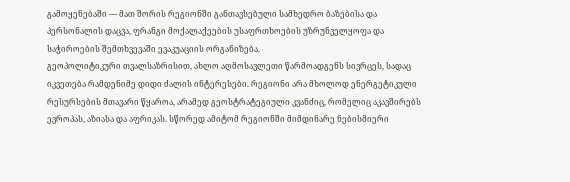გამოყენებაში — მათ შორის რეგიონში განთავსებული სამხედრო ბაზებისა და პერსონალის დაცვა, ფრანგი მოქალაქეების უსაფრთხოების უზრუნველყოფა და საჭიროების შემთხვევაში ევაკუაციის ორგანიზება.
გეოპოლიტიკური თვალსაზრისით, ახლო აღმოსავლეთი წარმოადგენს სივრცეს, სადაც იკვეთება რამდენიმე დიდი ძალის ინტერესები. რეგიონი არა მხოლოდ ენერგეტიკული რესურსების მთავარი წყაროა, არამედ გეოსტრატეგიული კვანძიც, რომელიც აკავშირებს ევროპას, აზიასა და აფრიკას. სწორედ ამიტომ რეგიონში მიმდინარე ნებისმიერი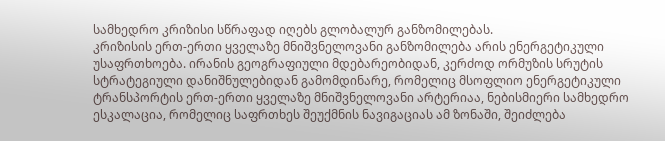სამხედრო კრიზისი სწრაფად იღებს გლობალურ განზომილებას.
კრიზისის ერთ-ერთი ყველაზე მნიშვნელოვანი განზომილება არის ენერგეტიკული უსაფრთხოება. ირანის გეოგრაფიული მდებარეობიდან, კერძოდ ორმუზის სრუტის სტრატეგიული დანიშნულებიდან გამომდინარე, რომელიც მსოფლიო ენერგეტიკული ტრანსპორტის ერთ-ერთი ყველაზე მნიშვნელოვანი არტერიაა, ნებისმიერი სამხედრო ესკალაცია, რომელიც საფრთხეს შეუქმნის ნავიგაციას ამ ზონაში, შეიძლება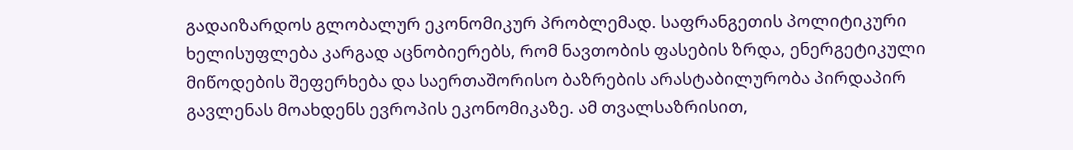გადაიზარდოს გლობალურ ეკონომიკურ პრობლემად. საფრანგეთის პოლიტიკური ხელისუფლება კარგად აცნობიერებს, რომ ნავთობის ფასების ზრდა, ენერგეტიკული მიწოდების შეფერხება და საერთაშორისო ბაზრების არასტაბილურობა პირდაპირ გავლენას მოახდენს ევროპის ეკონომიკაზე. ამ თვალსაზრისით,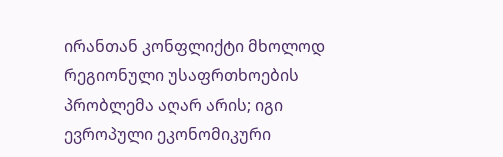ირანთან კონფლიქტი მხოლოდ რეგიონული უსაფრთხოების პრობლემა აღარ არის; იგი ევროპული ეკონომიკური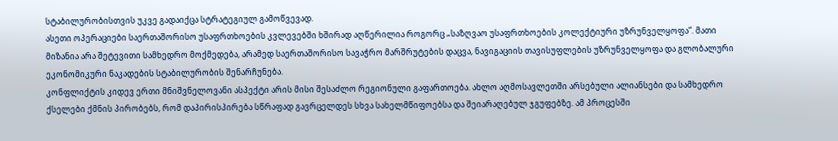სტაბილურობისთვის უკვე გადაიქცა სტრატეგიულ გამოწვევად.
ასეთი ოპერაციები საერთაშორისო უსაფრთხოების კვლევებში ხშირად აღწერილია როგორც „საზღვაო უსაფრთხოების კოლექტიური უზრუნველყოფა“. მათი მიზანია არა შეტევითი სამხედრო მოქმედება, არამედ საერთაშორისო სავაჭრო მარშრუტების დაცვა, ნავიგაციის თავისუფლების უზრუნველყოფა და გლობალური ეკონომიკური ნაკადების სტაბილურობის შენარჩუნება.
კონფლიქტის კიდევ ერთი მნიშვნელოვანი ასპექტი არის მისი შესაძლო რეგიონული გაფართოება. ახლო აღმოსავლეთში არსებული ალიანსები და სამხედრო ქსელები ქმნის პირობებს, რომ დაპირისპირება სწრაფად გავრცელდეს სხვა სახელმწიფოებსა და შეიარაღებულ ჯგუფებზე. ამ პროცესში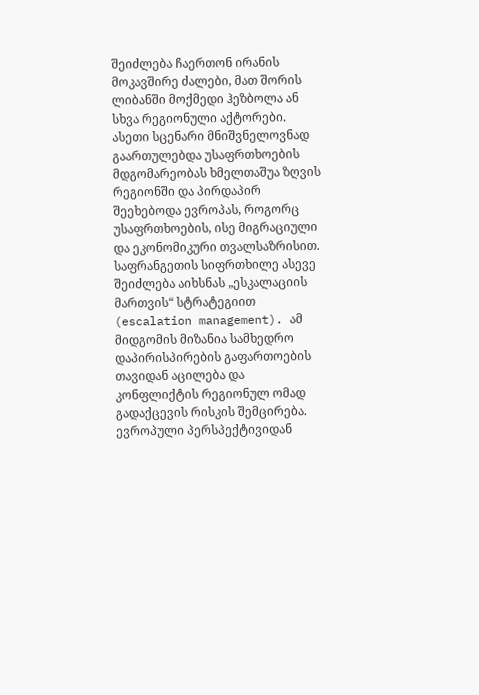შეიძლება ჩაერთონ ირანის მოკავშირე ძალები, მათ შორის ლიბანში მოქმედი ჰეზბოლა ან სხვა რეგიონული აქტორები. ასეთი სცენარი მნიშვნელოვნად გაართულებდა უსაფრთხოების მდგომარეობას ხმელთაშუა ზღვის რეგიონში და პირდაპირ შეეხებოდა ევროპას, როგორც უსაფრთხოების, ისე მიგრაციული და ეკონომიკური თვალსაზრისით.
საფრანგეთის სიფრთხილე ასევე შეიძლება აიხსნას „ესკალაციის მართვის“ სტრატეგიით (escalation management). ამ მიდგომის მიზანია სამხედრო დაპირისპირების გაფართოების თავიდან აცილება და კონფლიქტის რეგიონულ ომად გადაქცევის რისკის შემცირება.
ევროპული პერსპექტივიდან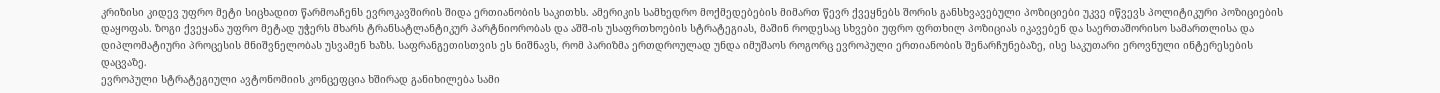კრიზისი კიდევ უფრო მეტი სიცხადით წარმოაჩენს ევროკავშირის შიდა ერთიანობის საკითხს. ამერიკის სამხედრო მოქმედებების მიმართ წევრ ქვეყნებს შორის განსხვავებული პოზიციები უკვე იწვევს პოლიტიკური პოზიციების დაყოფას. ზოგი ქვეყანა უფრო მეტად უჭერს მხარს ტრანსატლანტიკურ პარტნიორობას და აშშ-ის უსაფრთხოების სტრატეგიას, მაშინ როდესაც სხვები უფრო ფრთხილ პოზიციას იკავებენ და საერთაშორისო სამართლისა და დიპლომატიური პროცესის მნიშვნელობას უსვამენ ხაზს. საფრანგეთისთვის ეს ნიშნავს, რომ პარიზმა ერთდროულად უნდა იმუშაოს როგორც ევროპული ერთიანობის შენარჩუნებაზე, ისე საკუთარი ეროვნული ინტერესების დაცვაზე.
ევროპული სტრატეგიული ავტონომიის კონცეფცია ხშირად განიხილება სამი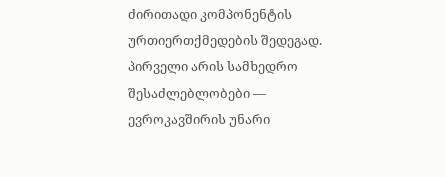ძირითადი კომპონენტის ურთიერთქმედების შედეგად.
პირველი არის სამხედრო შესაძლებლობები — ევროკავშირის უნარი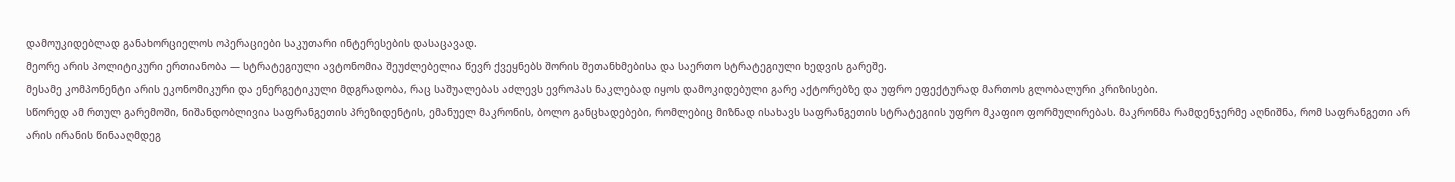დამოუკიდებლად განახორციელოს ოპერაციები საკუთარი ინტერესების დასაცავად.
მეორე არის პოლიტიკური ერთიანობა — სტრატეგიული ავტონომია შეუძლებელია წევრ ქვეყნებს შორის შეთანხმებისა და საერთო სტრატეგიული ხედვის გარეშე.
მესამე კომპონენტი არის ეკონომიკური და ენერგეტიკული მდგრადობა, რაც საშუალებას აძლევს ევროპას ნაკლებად იყოს დამოკიდებული გარე აქტორებზე და უფრო ეფექტურად მართოს გლობალური კრიზისები.
სწორედ ამ რთულ გარემოში, ნიშანდობლივია საფრანგეთის პრეზიდენტის, ემანუელ მაკრონის, ბოლო განცხადებები, რომლებიც მიზნად ისახავს საფრანგეთის სტრატეგიის უფრო მკაფიო ფორმულირებას. მაკრონმა რამდენჯერმე აღნიშნა, რომ საფრანგეთი არ არის ირანის წინააღმდეგ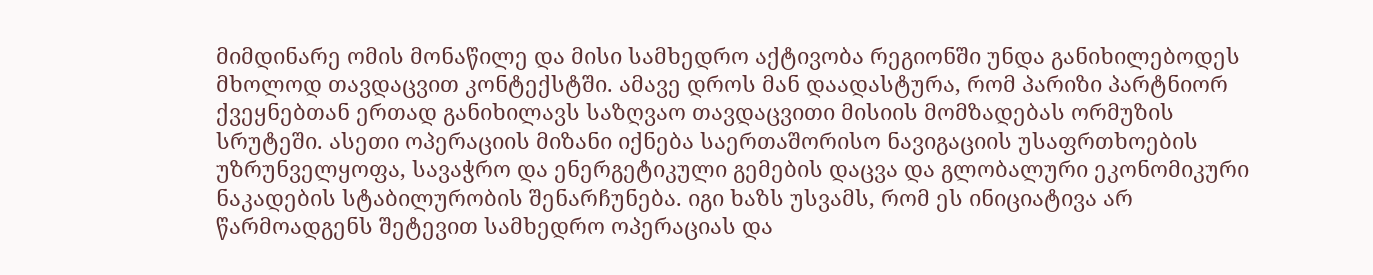მიმდინარე ომის მონაწილე და მისი სამხედრო აქტივობა რეგიონში უნდა განიხილებოდეს მხოლოდ თავდაცვით კონტექსტში. ამავე დროს მან დაადასტურა, რომ პარიზი პარტნიორ ქვეყნებთან ერთად განიხილავს საზღვაო თავდაცვითი მისიის მომზადებას ორმუზის სრუტეში. ასეთი ოპერაციის მიზანი იქნება საერთაშორისო ნავიგაციის უსაფრთხოების უზრუნველყოფა, სავაჭრო და ენერგეტიკული გემების დაცვა და გლობალური ეკონომიკური ნაკადების სტაბილურობის შენარჩუნება. იგი ხაზს უსვამს, რომ ეს ინიციატივა არ წარმოადგენს შეტევით სამხედრო ოპერაციას და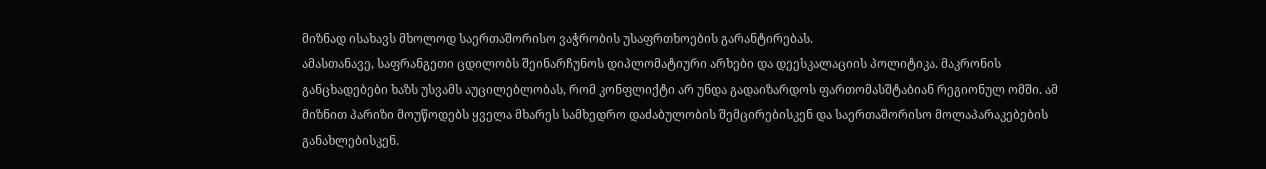მიზნად ისახავს მხოლოდ საერთაშორისო ვაჭრობის უსაფრთხოების გარანტირებას.
ამასთანავე, საფრანგეთი ცდილობს შეინარჩუნოს დიპლომატიური არხები და დეესკალაციის პოლიტიკა. მაკრონის განცხადებები ხაზს უსვამს აუცილებლობას, რომ კონფლიქტი არ უნდა გადაიზარდოს ფართომასშტაბიან რეგიონულ ომში. ამ მიზნით პარიზი მოუწოდებს ყველა მხარეს სამხედრო დაძაბულობის შემცირებისკენ და საერთაშორისო მოლაპარაკებების განახლებისკენ.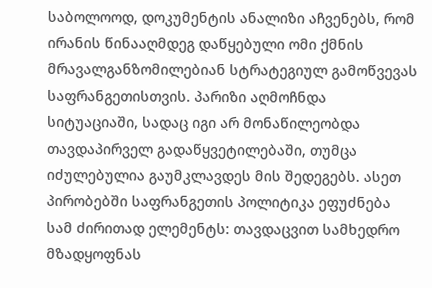საბოლოოდ, დოკუმენტის ანალიზი აჩვენებს, რომ ირანის წინააღმდეგ დაწყებული ომი ქმნის მრავალგანზომილებიან სტრატეგიულ გამოწვევას საფრანგეთისთვის. პარიზი აღმოჩნდა სიტუაციაში, სადაც იგი არ მონაწილეობდა თავდაპირველ გადაწყვეტილებაში, თუმცა იძულებულია გაუმკლავდეს მის შედეგებს. ასეთ პირობებში საფრანგეთის პოლიტიკა ეფუძნება სამ ძირითად ელემენტს: თავდაცვით სამხედრო მზადყოფნას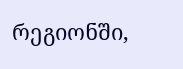რეგიონში,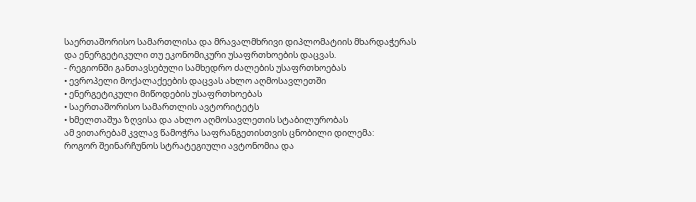საერთაშორისო სამართლისა და მრავალმხრივი დიპლომატიის მხარდაჭერას და ენერგეტიკული თუ ეკონომიკური უსაფრთხოების დაცვას.
- რეგიონში განთავსებული სამხედრო ძალების უსაფრთხოებას
• ევროპელი მოქალაქეების დაცვას ახლო აღმოსავლეთში
• ენერგეტიკული მიწოდების უსაფრთხოებას
• საერთაშორისო სამართლის ავტორიტეტს
• ხმელთაშუა ზღვისა და ახლო აღმოსავლეთის სტაბილურობას
ამ ვითარებამ კვლავ წამოჭრა საფრანგეთისთვის ცნობილი დილემა:
როგორ შეინარჩუნოს სტრატეგიული ავტონომია და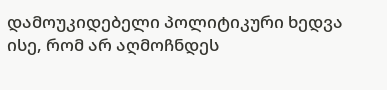დამოუკიდებელი პოლიტიკური ხედვა ისე, რომ არ აღმოჩნდეს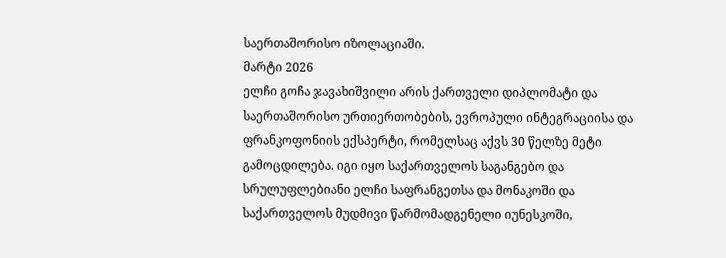საერთაშორისო იზოლაციაში.
მარტი 2026
ელჩი გოჩა ჯავახიშვილი არის ქართველი დიპლომატი და საერთაშორისო ურთიერთობების, ევროპული ინტეგრაციისა და ფრანკოფონიის ექსპერტი, რომელსაც აქვს 30 წელზე მეტი გამოცდილება. იგი იყო საქართველოს საგანგებო და სრულუფლებიანი ელჩი საფრანგეთსა და მონაკოში და საქართველოს მუდმივი წარმომადგენელი იუნესკოში,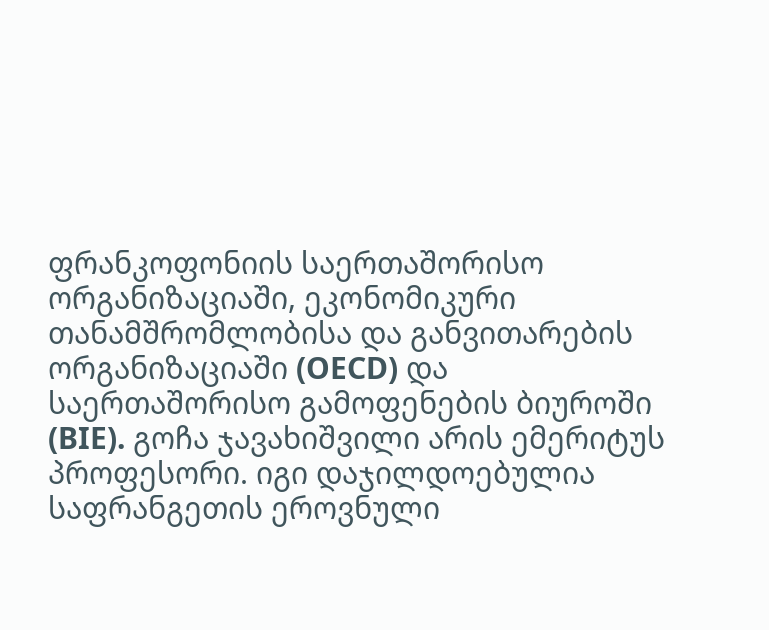ფრანკოფონიის საერთაშორისო ორგანიზაციაში, ეკონომიკური თანამშრომლობისა და განვითარების ორგანიზაციაში (OECD) და საერთაშორისო გამოფენების ბიუროში (BIE). გოჩა ჯავახიშვილი არის ემერიტუს პროფესორი. იგი დაჯილდოებულია საფრანგეთის ეროვნული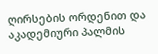ღირსების ორდენით და აკადემიური პალმის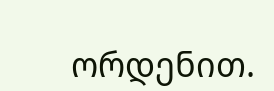ორდენით.